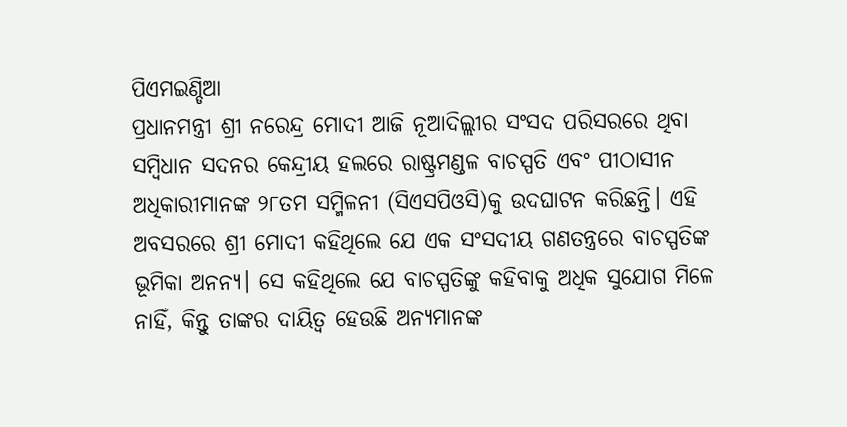ପିଏମଇଣ୍ଡିଆ
ପ୍ରଧାନମନ୍ତ୍ରୀ ଶ୍ରୀ ନରେନ୍ଦ୍ର ମୋଦୀ ଆଜି ନୂଆଦିଲ୍ଲୀର ସଂସଦ ପରିସରରେ ଥିବା ସମ୍ବିଧାନ ସଦନର କେନ୍ଦ୍ରୀୟ ହଲରେ ରାଷ୍ଟ୍ରମଣ୍ଡଳ ବାଚସ୍ପତି ଏବଂ ପୀଠାସୀନ ଅଧିକାରୀମାନଙ୍କ ୨୮ତମ ସମ୍ମିଳନୀ (ସିଏସପିଓସି)କୁ ଉଦଘାଟନ କରିଛନ୍ତି। ଏହି ଅବସରରେ ଶ୍ରୀ ମୋଦୀ କହିଥିଲେ ଯେ ଏକ ସଂସଦୀୟ ଗଣତନ୍ତ୍ରରେ ବାଚସ୍ପତିଙ୍କ ଭୂମିକା ଅନନ୍ୟ। ସେ କହିଥିଲେ ଯେ ବାଚସ୍ପତିଙ୍କୁ କହିବାକୁ ଅଧିକ ସୁଯୋଗ ମିଳେ ନାହିଁ, କିନ୍ତୁ ତାଙ୍କର ଦାୟିତ୍ୱ ହେଉଛି ଅନ୍ୟମାନଙ୍କ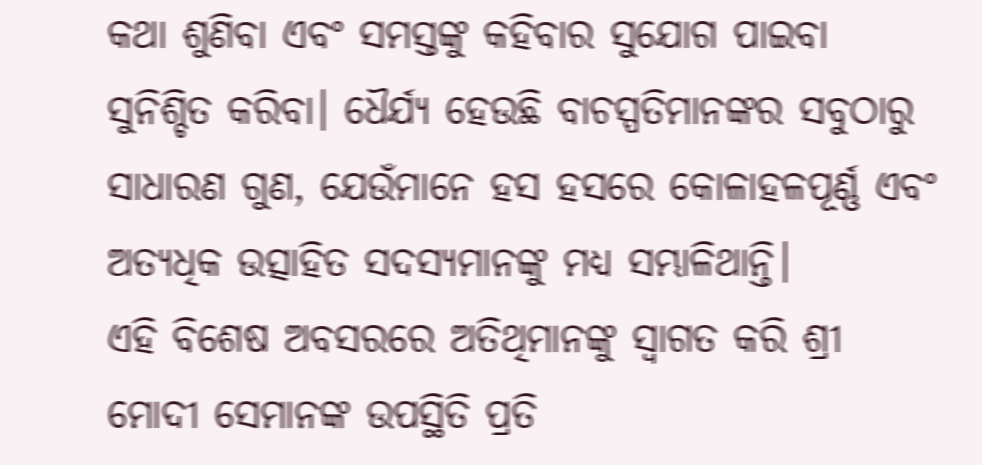କଥା ଶୁଣିବା ଏବଂ ସମସ୍ତଙ୍କୁ କହିବାର ସୁଯୋଗ ପାଇବା ସୁନିଶ୍ଚିତ କରିବା। ଧୈର୍ଯ୍ୟ ହେଉଛି ବାଚସ୍ପତିମାନଙ୍କର ସବୁଠାରୁ ସାଧାରଣ ଗୁଣ, ଯେଉଁମାନେ ହସ ହସରେ କୋଳାହଳପୂର୍ଣ୍ଣ ଏବଂ ଅତ୍ୟଧିକ ଉତ୍ସାହିତ ସଦସ୍ୟମାନଙ୍କୁ ମଧ୍ୟ ସମ୍ଭାଳିଥାନ୍ତି।
ଏହି ବିଶେଷ ଅବସରରେ ଅତିଥିମାନଙ୍କୁ ସ୍ୱାଗତ କରି ଶ୍ରୀ ମୋଦୀ ସେମାନଙ୍କ ଉପସ୍ଥିତି ପ୍ରତି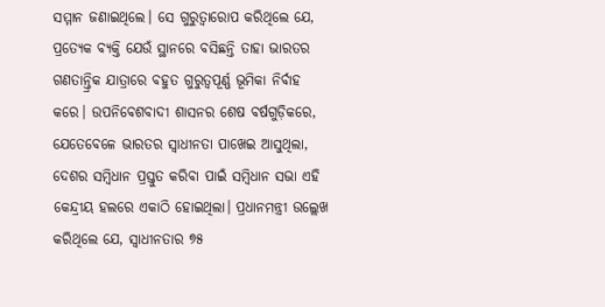ସମ୍ମାନ ଜଣାଇଥିଲେ। ସେ ଗୁରୁତ୍ୱାରୋପ କରିଥିଲେ ଯେ, ପ୍ରତ୍ୟେକ ବ୍ୟକ୍ତି ଯେଉଁ ସ୍ଥାନରେ ବସିଛନ୍ତି ତାହା ଭାରତର ଗଣତାନ୍ତ୍ରିକ ଯାତ୍ରାରେ ବହୁତ ଗୁରୁତ୍ୱପୂର୍ଣ୍ଣ ଭୂମିକା ନିର୍ବାହ କରେ। ଉପନିବେଶବାଦୀ ଶାସନର ଶେଷ ବର୍ଷଗୁଡ଼ିକରେ, ଯେତେବେଳେ ଭାରତର ସ୍ୱାଧୀନତା ପାଖେଇ ଆସୁଥିଲା, ଦେଶର ସମ୍ବିଧାନ ପ୍ରସ୍ତୁତ କରିବା ପାଇଁ ସମ୍ବିଧାନ ସଭା ଏହି କେନ୍ଦ୍ରୀୟ ହଲରେ ଏକାଠି ହୋଇଥିଲା। ପ୍ରଧାନମନ୍ତ୍ରୀ ଉଲ୍ଲେଖ କରିଥିଲେ ଯେ, ସ୍ୱାଧୀନତାର ୭୫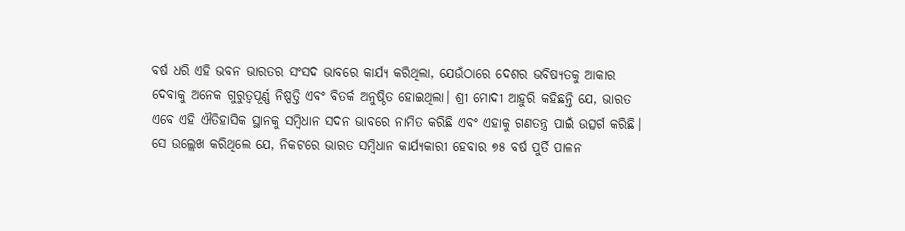ବର୍ଷ ଧରି ଏହି ଭବନ ଭାରତର ସଂସଦ ଭାବରେ କାର୍ଯ୍ୟ କରିଥିଲା, ଯେଉଁଠାରେ ଦେଶର ଭବିଷ୍ୟତକୁ ଆକାର ଦେବାକୁ ଅନେକ ଗୁରୁତ୍ୱପୂର୍ଣ୍ଣ ନିଷ୍ପତ୍ତି ଏବଂ ବିତର୍କ ଅନୁଷ୍ଠିତ ହୋଇଥିଲା। ଶ୍ରୀ ମୋଦୀ ଆହୁରି କହିଛନ୍ତି ଯେ, ଭାରତ ଏବେ ଏହି ଐତିହାସିକ ସ୍ଥାନକୁ ସମ୍ବିଧାନ ସଦନ ଭାବରେ ନାମିତ କରିଛି ଏବଂ ଏହାକୁ ଗଣତନ୍ତ୍ର ପାଇଁ ଉତ୍ସର୍ଗ କରିଛି। ସେ ଉଲ୍ଲେଖ କରିଥିଲେ ଯେ, ନିକଟରେ ଭାରତ ସମ୍ବିଧାନ କାର୍ଯ୍ୟକାରୀ ହେବାର ୭୫ ବର୍ଷ ପୁର୍ତି ପାଳନ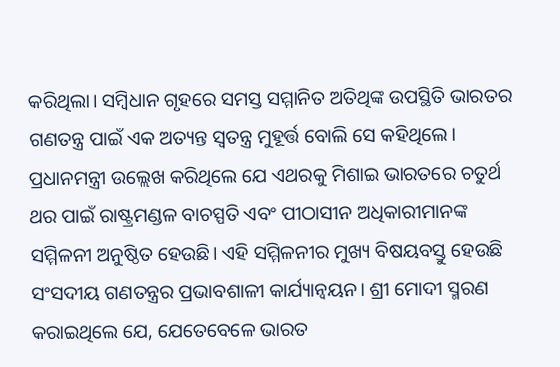କରିଥିଲା। ସମ୍ବିଧାନ ଗୃହରେ ସମସ୍ତ ସମ୍ମାନିତ ଅତିଥିଙ୍କ ଉପସ୍ଥିତି ଭାରତର ଗଣତନ୍ତ୍ର ପାଇଁ ଏକ ଅତ୍ୟନ୍ତ ସ୍ୱତନ୍ତ୍ର ମୁହୂର୍ତ୍ତ ବୋଲି ସେ କହିଥିଲେ।
ପ୍ରଧାନମନ୍ତ୍ରୀ ଉଲ୍ଲେଖ କରିଥିଲେ ଯେ ଏଥରକୁ ମିଶାଇ ଭାରତରେ ଚତୁର୍ଥ ଥର ପାଇଁ ରାଷ୍ଟ୍ରମଣ୍ଡଳ ବାଚସ୍ପତି ଏବଂ ପୀଠାସୀନ ଅଧିକାରୀମାନଙ୍କ ସମ୍ମିଳନୀ ଅନୁଷ୍ଠିତ ହେଉଛି। ଏହି ସମ୍ମିଳନୀର ମୁଖ୍ୟ ବିଷୟବସ୍ତୁ ହେଉଛି ସଂସଦୀୟ ଗଣତନ୍ତ୍ରର ପ୍ରଭାବଶାଳୀ କାର୍ଯ୍ୟାନ୍ୱୟନ। ଶ୍ରୀ ମୋଦୀ ସ୍ମରଣ କରାଇଥିଲେ ଯେ, ଯେତେବେଳେ ଭାରତ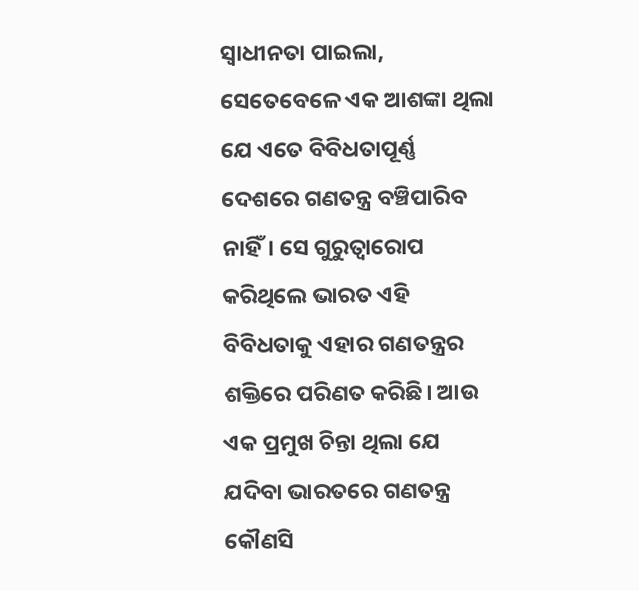ସ୍ୱାଧୀନତା ପାଇଲା, ସେତେବେଳେ ଏକ ଆଶଙ୍କା ଥିଲା ଯେ ଏତେ ବିବିଧତାପୂର୍ଣ୍ଣ ଦେଶରେ ଗଣତନ୍ତ୍ର ବଞ୍ଚିପାରିବ ନାହିଁ। ସେ ଗୁରୁତ୍ୱାରୋପ କରିଥିଲେ ଭାରତ ଏହି ବିବିଧତାକୁ ଏହାର ଗଣତନ୍ତ୍ରର ଶକ୍ତିରେ ପରିଣତ କରିଛି। ଆଉ ଏକ ପ୍ରମୁଖ ଚିନ୍ତା ଥିଲା ଯେ ଯଦିବା ଭାରତରେ ଗଣତନ୍ତ୍ର କୌଣସି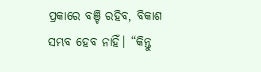ପ୍ରକାରେ ବଞ୍ଚି ରହିବ, ବିକାଶ ସମ୍ଭବ ହେବ ନାହିଁ। “କିନ୍ତୁ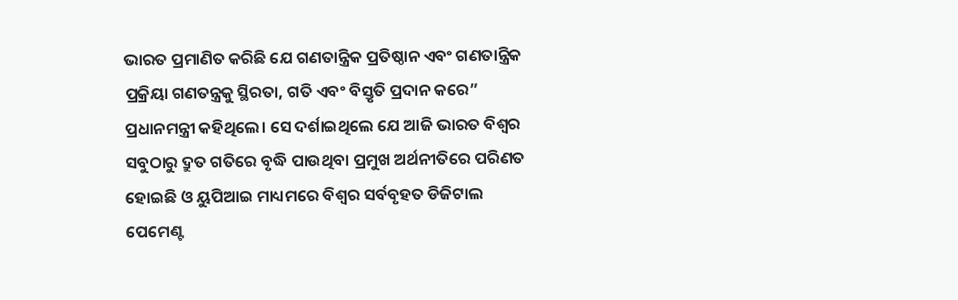ଭାରତ ପ୍ରମାଣିତ କରିଛି ଯେ ଗଣତାନ୍ତ୍ରିକ ପ୍ରତିଷ୍ଠାନ ଏବଂ ଗଣତାନ୍ତ୍ରିକ ପ୍ରକ୍ରିୟା ଗଣତନ୍ତ୍ରକୁ ସ୍ଥିରତା, ଗତି ଏବଂ ବିସ୍ତୃତି ପ୍ରଦାନ କରେ” ପ୍ରଧାନମନ୍ତ୍ରୀ କହିଥିଲେ। ସେ ଦର୍ଶାଇଥିଲେ ଯେ ଆଜି ଭାରତ ବିଶ୍ୱର ସବୁଠାରୁ ଦ୍ରୁତ ଗତିରେ ବୃଦ୍ଧି ପାଉଥିବା ପ୍ରମୁଖ ଅର୍ଥନୀତିରେ ପରିଣତ ହୋଇଛି ଓ ୟୁପିଆଇ ମାଧ୍ୟମରେ ବିଶ୍ୱର ସର୍ବବୃହତ ଡିଜିଟାଲ ପେମେଣ୍ଟ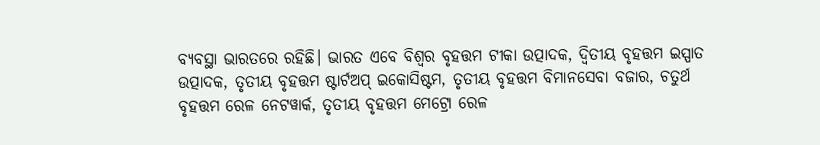ବ୍ୟବସ୍ଥା ଭାରତରେ ରହିଛି। ଭାରତ ଏବେ ବିଶ୍ବର ବୃହତ୍ତମ ଟୀକା ଉତ୍ପାଦକ, ଦ୍ୱିତୀୟ ବୃହତ୍ତମ ଇସ୍ପାତ ଉତ୍ପାଦକ, ତୃତୀୟ ବୃହତ୍ତମ ଷ୍ଟାର୍ଟଅପ୍ ଇକୋସିଷ୍ଟମ, ତୃତୀୟ ବୃହତ୍ତମ ବିମାନସେବା ବଜାର, ଚତୁର୍ଥ ବୃହତ୍ତମ ରେଳ ନେଟୱାର୍କ, ତୃତୀୟ ବୃହତ୍ତମ ମେଟ୍ରୋ ରେଳ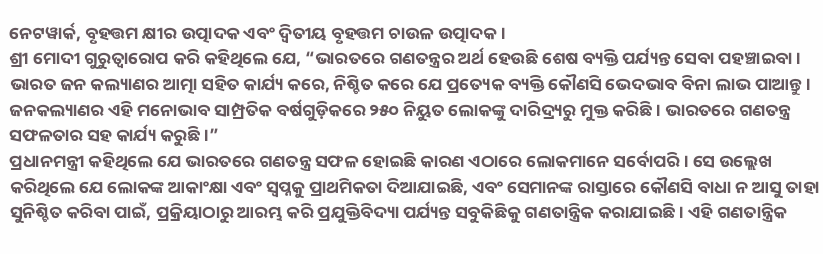ନେଟୱାର୍କ, ବୃହତ୍ତମ କ୍ଷୀର ଉତ୍ପାଦକ ଏବଂ ଦ୍ୱିତୀୟ ବୃହତ୍ତମ ଚାଉଳ ଉତ୍ପାଦକ।
ଶ୍ରୀ ମୋଦୀ ଗୁରୁତ୍ୱାରୋପ କରି କହିଥିଲେ ଯେ, “ଭାରତରେ ଗଣତନ୍ତ୍ରର ଅର୍ଥ ହେଉଛି ଶେଷ ବ୍ୟକ୍ତି ପର୍ଯ୍ୟନ୍ତ ସେବା ପହଞ୍ଚାଇବା। ଭାରତ ଜନ କଲ୍ୟାଣର ଆତ୍ମା ସହିତ କାର୍ଯ୍ୟ କରେ, ନିଶ୍ଚିତ କରେ ଯେ ପ୍ରତ୍ୟେକ ବ୍ୟକ୍ତି କୌଣସି ଭେଦଭାବ ବିନା ଲାଭ ପାଆନ୍ତୁ। ଜନକଲ୍ୟାଣର ଏହି ମନୋଭାବ ସାମ୍ପ୍ରତିକ ବର୍ଷଗୁଡ଼ିକରେ ୨୫୦ ନିୟୁତ ଲୋକଙ୍କୁ ଦାରିଦ୍ର୍ୟରୁ ମୁକ୍ତ କରିଛି। ଭାରତରେ ଗଣତନ୍ତ୍ର ସଫଳତାର ସହ କାର୍ଯ୍ୟ କରୁଛି।”
ପ୍ରଧାନମନ୍ତ୍ରୀ କହିଥିଲେ ଯେ ଭାରତରେ ଗଣତନ୍ତ୍ର ସଫଳ ହୋଇଛି କାରଣ ଏଠାରେ ଲୋକମାନେ ସର୍ବୋପରି। ସେ ଉଲ୍ଲେଖ କରିଥିଲେ ଯେ ଲୋକଙ୍କ ଆକାଂକ୍ଷା ଏବଂ ସ୍ୱପ୍ନକୁ ପ୍ରାଥମିକତା ଦିଆଯାଇଛି, ଏବଂ ସେମାନଙ୍କ ରାସ୍ତାରେ କୌଣସି ବାଧା ନ ଆସୁ ତାହା ସୁନିଶ୍ଚିତ କରିବା ପାଇଁ, ପ୍ରକ୍ରିୟାଠାରୁ ଆରମ୍ଭ କରି ପ୍ରଯୁକ୍ତିବିଦ୍ୟା ପର୍ଯ୍ୟନ୍ତ ସବୁକିଛିକୁ ଗଣତାନ୍ତ୍ରିକ କରାଯାଇଛି। ଏହି ଗଣତାନ୍ତ୍ରିକ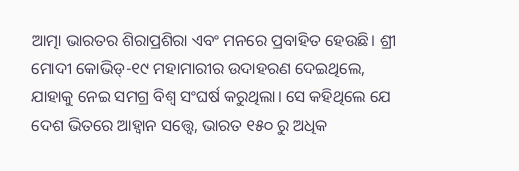ଆତ୍ମା ଭାରତର ଶିରାପ୍ରଶିରା ଏବଂ ମନରେ ପ୍ରବାହିତ ହେଉଛି। ଶ୍ରୀ ମୋଦୀ କୋଭିଡ୍-୧୯ ମହାମାରୀର ଉଦାହରଣ ଦେଇଥିଲେ, ଯାହାକୁ ନେଇ ସମଗ୍ର ବିଶ୍ୱ ସଂଘର୍ଷ କରୁଥିଲା। ସେ କହିଥିଲେ ଯେ ଦେଶ ଭିତରେ ଆହ୍ଵାନ ସତ୍ତ୍ୱେ, ଭାରତ ୧୫୦ ରୁ ଅଧିକ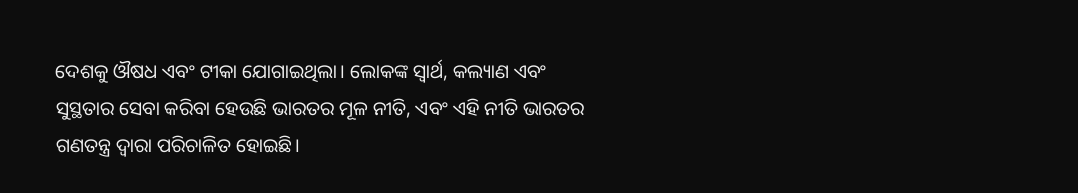ଦେଶକୁ ଔଷଧ ଏବଂ ଟୀକା ଯୋଗାଇଥିଲା। ଲୋକଙ୍କ ସ୍ୱାର୍ଥ, କଲ୍ୟାଣ ଏବଂ ସୁସ୍ଥତାର ସେବା କରିବା ହେଉଛି ଭାରତର ମୂଳ ନୀତି, ଏବଂ ଏହି ନୀତି ଭାରତର ଗଣତନ୍ତ୍ର ଦ୍ୱାରା ପରିଚାଳିତ ହୋଇଛି।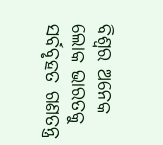ବିଶ୍ୱର ଅନେକ ଲୋକ ଭାରତକୁ ସର୍ବବୃହତ ଗଣତନ୍ତ୍ର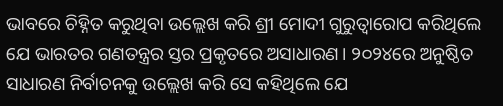ଭାବରେ ଚିହ୍ନିତ କରୁଥିବା ଉଲ୍ଲେଖ କରି ଶ୍ରୀ ମୋଦୀ ଗୁରୁତ୍ୱାରୋପ କରିଥିଲେ ଯେ ଭାରତର ଗଣତନ୍ତ୍ରର ସ୍ତର ପ୍ରକୃତରେ ଅସାଧାରଣ। ୨୦୨୪ରେ ଅନୁଷ୍ଠିତ ସାଧାରଣ ନିର୍ବାଚନକୁ ଉଲ୍ଲେଖ କରି ସେ କହିଥିଲେ ଯେ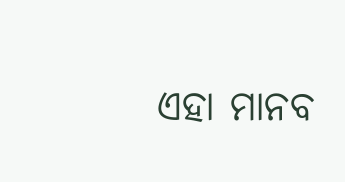ଏହା ମାନବ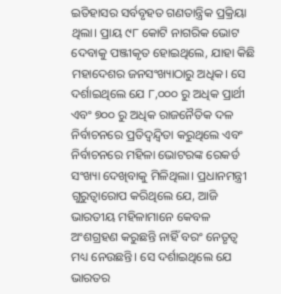ଇତିହାସର ସର୍ବବୃହତ ଗଣତାନ୍ତ୍ରିକ ପ୍ରକ୍ରିୟା ଥିଲା। ପ୍ରାୟ ୯୮ କୋଟି ନାଗରିକ ଭୋଟ ଦେବାକୁ ପଞ୍ଜୀକୃତ ହୋଇଥିଲେ, ଯାହା କିଛି ମହାଦେଶର ଜନସଂଖ୍ୟାଠାରୁ ଅଧିକ। ସେ ଦର୍ଶାଇଥିଲେ ଯେ ୮,୦୦୦ ରୁ ଅଧିକ ପ୍ରାର୍ଥୀ ଏବଂ ୭୦୦ ରୁ ଅଧିକ ରାଜନୈତିକ ଦଳ ନିର୍ବାଚନରେ ପ୍ରତିଦ୍ୱନ୍ଦ୍ୱିତା କରୁଥିଲେ ଏବଂ ନିର୍ବାଚନରେ ମହିଳା ଭୋଟରଙ୍କ ରେକର୍ଡ ସଂଖ୍ୟା ଦେଖିବାକୁ ମିଳିଥିଲା। ପ୍ରଧାନମନ୍ତ୍ରୀ ଗୁରୁତ୍ୱାରୋପ କରିଥିଲେ ଯେ, ଆଜି ଭାରତୀୟ ମହିଳାମାନେ କେବଳ ଅଂଶଗ୍ରହଣ କରୁଛନ୍ତି ନାହିଁ ବରଂ ନେତୃତ୍ୱ ମଧ୍ୟ ନେଉଛନ୍ତି। ସେ ଦର୍ଶାଇଥିଲେ ଯେ ଭାରତର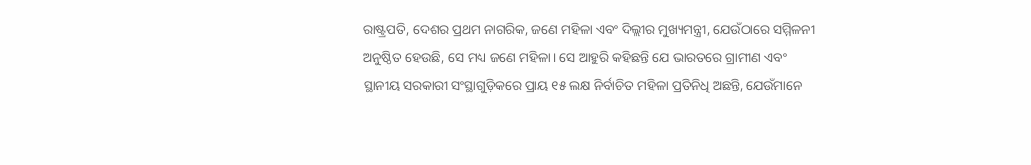ରାଷ୍ଟ୍ରପତି, ଦେଶର ପ୍ରଥମ ନାଗରିକ, ଜଣେ ମହିଳା ଏବଂ ଦିଲ୍ଲୀର ମୁଖ୍ୟମନ୍ତ୍ରୀ, ଯେଉଁଠାରେ ସମ୍ମିଳନୀ ଅନୁଷ୍ଠିତ ହେଉଛି, ସେ ମଧ୍ୟ ଜଣେ ମହିଳା। ସେ ଆହୁରି କହିଛନ୍ତି ଯେ ଭାରତରେ ଗ୍ରାମୀଣ ଏବଂ ସ୍ଥାନୀୟ ସରକାରୀ ସଂସ୍ଥାଗୁଡ଼ିକରେ ପ୍ରାୟ ୧୫ ଲକ୍ଷ ନିର୍ବାଚିତ ମହିଳା ପ୍ରତିନିଧି ଅଛନ୍ତି, ଯେଉଁମାନେ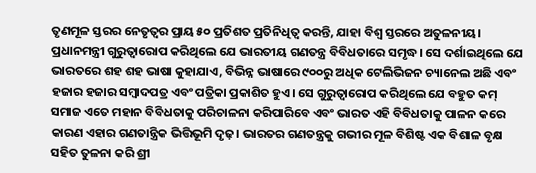ତୃଣମୂଳ ସ୍ତରର ନେତୃତ୍ବର ପ୍ରାୟ ୫୦ ପ୍ରତିଶତ ପ୍ରତିନିଧିତ୍ୱ କରନ୍ତି, ଯାହା ବିଶ୍ୱ ସ୍ତରରେ ଅତୁଳନୀୟ। ପ୍ରଧାନମନ୍ତ୍ରୀ ଗୁରୁତ୍ୱାରୋପ କରିଥିଲେ ଯେ ଭାରତୀୟ ଗଣତନ୍ତ୍ର ବିବିଧତାରେ ସମୃଦ୍ଧ। ସେ ଦର୍ଶାଇଥିଲେ ଯେ ଭାରତରେ ଶହ ଶହ ଭାଷା କୁହାଯାଏ, ବିଭିନ୍ନ ଭାଷାରେ ୯୦୦ରୁ ଅଧିକ ଟେଲିଭିଜନ ଚ୍ୟାନେଲ ଅଛି ଏବଂ ହଜାର ହଜାର ସମ୍ବାଦପତ୍ର ଏବଂ ପତ୍ରିକା ପ୍ରକାଶିତ ହୁଏ। ସେ ଗୁରୁତ୍ୱାରୋପ କରିଥିଲେ ଯେ ବହୁତ କମ୍ ସମାଜ ଏତେ ମହାନ ବିବିଧତାକୁ ପରିଚାଳନା କରିପାରିବେ ଏବଂ ଭାରତ ଏହି ବିବିଧତାକୁ ପାଳନ କରେ କାରଣ ଏହାର ଗଣତାନ୍ତ୍ରିକ ଭିତ୍ତିଭୂମି ଦୃଢ଼। ଭାରତର ଗଣତନ୍ତ୍ରକୁ ଗଭୀର ମୂଳ ବିଶିଷ୍ଟ ଏକ ବିଶାଳ ବୃକ୍ଷ ସହିତ ତୁଳନା କରି ଶ୍ରୀ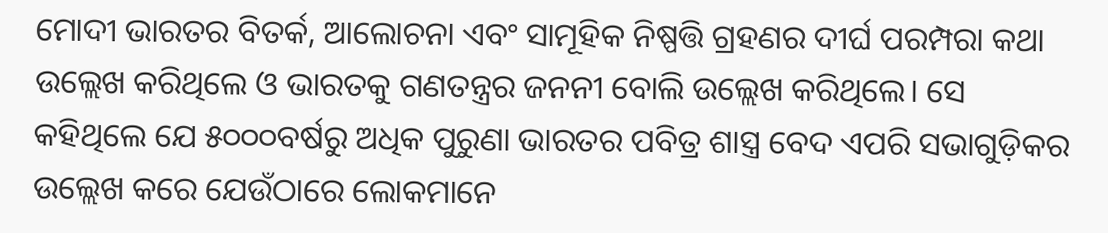ମୋଦୀ ଭାରତର ବିତର୍କ, ଆଲୋଚନା ଏବଂ ସାମୂହିକ ନିଷ୍ପତ୍ତି ଗ୍ରହଣର ଦୀର୍ଘ ପରମ୍ପରା କଥା ଉଲ୍ଲେଖ କରିଥିଲେ ଓ ଭାରତକୁ ଗଣତନ୍ତ୍ରର ଜନନୀ ବୋଲି ଉଲ୍ଲେଖ କରିଥିଲେ। ସେ କହିଥିଲେ ଯେ ୫୦୦୦ବର୍ଷରୁ ଅଧିକ ପୁରୁଣା ଭାରତର ପବିତ୍ର ଶାସ୍ତ୍ର ବେଦ ଏପରି ସଭାଗୁଡ଼ିକର ଉଲ୍ଲେଖ କରେ ଯେଉଁଠାରେ ଲୋକମାନେ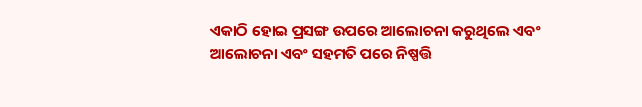ଏକାଠି ହୋଇ ପ୍ରସଙ୍ଗ ଉପରେ ଆଲୋଚନା କରୁଥିଲେ ଏବଂ ଆଲୋଚନା ଏବଂ ସହମତି ପରେ ନିଷ୍ପତ୍ତି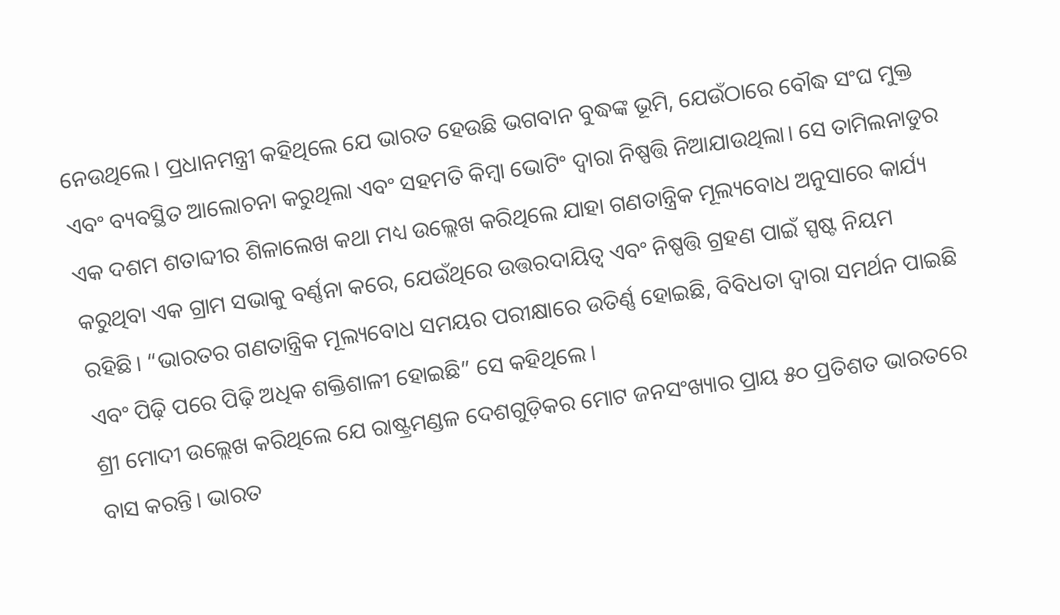ନେଉଥିଲେ। ପ୍ରଧାନମନ୍ତ୍ରୀ କହିଥିଲେ ଯେ ଭାରତ ହେଉଛି ଭଗବାନ ବୁଦ୍ଧଙ୍କ ଭୂମି, ଯେଉଁଠାରେ ବୌଦ୍ଧ ସଂଘ ମୁକ୍ତ ଏବଂ ବ୍ୟବସ୍ଥିତ ଆଲୋଚନା କରୁଥିଲା ଏବଂ ସହମତି କିମ୍ବା ଭୋଟିଂ ଦ୍ୱାରା ନିଷ୍ପତ୍ତି ନିଆଯାଉଥିଲା। ସେ ତାମିଲନାଡୁର ଏକ ଦଶମ ଶତାବ୍ଦୀର ଶିଳାଲେଖ କଥା ମଧ୍ୟ ଉଲ୍ଲେଖ କରିଥିଲେ ଯାହା ଗଣତାନ୍ତ୍ରିକ ମୂଲ୍ୟବୋଧ ଅନୁସାରେ କାର୍ଯ୍ୟ କରୁଥିବା ଏକ ଗ୍ରାମ ସଭାକୁ ବର୍ଣ୍ଣନା କରେ, ଯେଉଁଥିରେ ଉତ୍ତରଦାୟିତ୍ୱ ଏବଂ ନିଷ୍ପତ୍ତି ଗ୍ରହଣ ପାଇଁ ସ୍ପଷ୍ଟ ନିୟମ ରହିଛି। “ଭାରତର ଗଣତାନ୍ତ୍ରିକ ମୂଲ୍ୟବୋଧ ସମୟର ପରୀକ୍ଷାରେ ଉତିର୍ଣ୍ଣ ହୋଇଛି, ବିବିଧତା ଦ୍ୱାରା ସମର୍ଥନ ପାଇଛି ଏବଂ ପିଢ଼ି ପରେ ପିଢ଼ି ଅଧିକ ଶକ୍ତିଶାଳୀ ହୋଇଛି” ସେ କହିଥିଲେ।
ଶ୍ରୀ ମୋଦୀ ଉଲ୍ଲେଖ କରିଥିଲେ ଯେ ରାଷ୍ଟ୍ରମଣ୍ଡଳ ଦେଶଗୁଡ଼ିକର ମୋଟ ଜନସଂଖ୍ୟାର ପ୍ରାୟ ୫୦ ପ୍ରତିଶତ ଭାରତରେ ବାସ କରନ୍ତି। ଭାରତ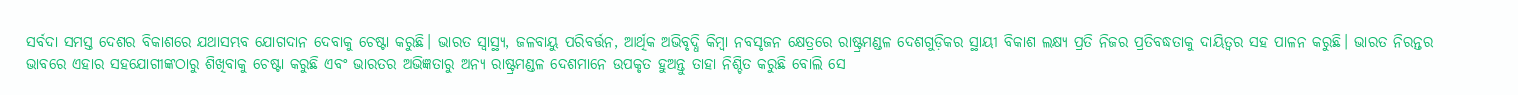ସର୍ବଦା ସମସ୍ତ ଦେଶର ବିକାଶରେ ଯଥାସମ୍ଭବ ଯୋଗଦାନ ଦେବାକୁ ଚେଷ୍ଟା କରୁଛି। ଭାରତ ସ୍ୱାସ୍ଥ୍ୟ, ଜଳବାୟୁ ପରିବର୍ତ୍ତନ, ଆର୍ଥିକ ଅଭିବୃଦ୍ଧି କିମ୍ବା ନବସୃଜନ କ୍ଷେତ୍ରରେ ରାଷ୍ଟ୍ରମଣ୍ଡଳ ଦେଶଗୁଡ଼ିକର ସ୍ଥାୟୀ ବିକାଶ ଲକ୍ଷ୍ୟ ପ୍ରତି ନିଜର ପ୍ରତିବଦ୍ଧତାକୁ ଦାୟିତ୍ୱର ସହ ପାଳନ କରୁଛି। ଭାରତ ନିରନ୍ତର ଭାବରେ ଏହାର ସହଯୋଗୀଙ୍କଠାରୁ ଶିଖିବାକୁ ଚେଷ୍ଟା କରୁଛି ଏବଂ ଭାରତର ଅଭିଜ୍ଞତାରୁ ଅନ୍ୟ ରାଷ୍ଟ୍ରମଣ୍ଡଳ ଦେଶମାନେ ଉପକୃତ ହୁଅନ୍ତୁ ତାହା ନିଶ୍ଚିତ କରୁଛି ବୋଲି ସେ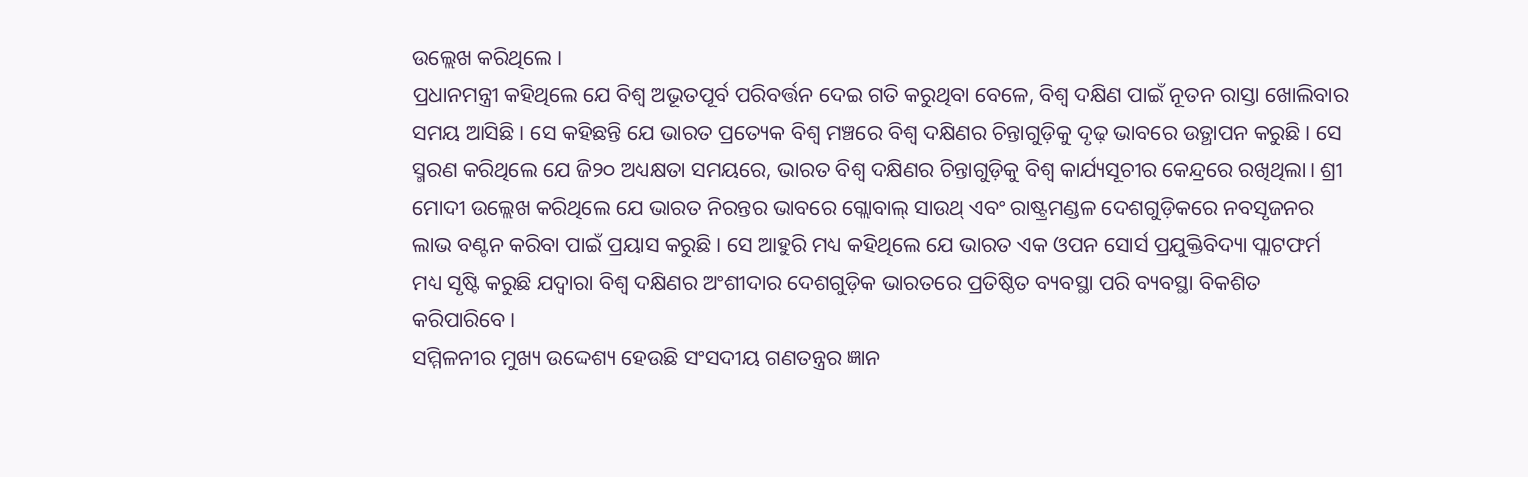ଉଲ୍ଲେଖ କରିଥିଲେ ।
ପ୍ରଧାନମନ୍ତ୍ରୀ କହିଥିଲେ ଯେ ବିଶ୍ୱ ଅଭୂତପୂର୍ବ ପରିବର୍ତ୍ତନ ଦେଇ ଗତି କରୁଥିବା ବେଳେ, ବିଶ୍ବ ଦକ୍ଷିଣ ପାଇଁ ନୂତନ ରାସ୍ତା ଖୋଲିବାର ସମୟ ଆସିଛି। ସେ କହିଛନ୍ତି ଯେ ଭାରତ ପ୍ରତ୍ୟେକ ବିଶ୍ୱ ମଞ୍ଚରେ ବିଶ୍ବ ଦକ୍ଷିଣର ଚିନ୍ତାଗୁଡ଼ିକୁ ଦୃଢ଼ ଭାବରେ ଉତ୍ଥାପନ କରୁଛି। ସେ ସ୍ମରଣ କରିଥିଲେ ଯେ ଜି୨୦ ଅଧ୍ୟକ୍ଷତା ସମୟରେ, ଭାରତ ବିଶ୍ବ ଦକ୍ଷିଣର ଚିନ୍ତାଗୁଡ଼ିକୁ ବିଶ୍ୱ କାର୍ଯ୍ୟସୂଚୀର କେନ୍ଦ୍ରରେ ରଖିଥିଲା। ଶ୍ରୀ ମୋଦୀ ଉଲ୍ଲେଖ କରିଥିଲେ ଯେ ଭାରତ ନିରନ୍ତର ଭାବରେ ଗ୍ଲୋବାଲ୍ ସାଉଥ୍ ଏବଂ ରାଷ୍ଟ୍ରମଣ୍ଡଳ ଦେଶଗୁଡ଼ିକରେ ନବସୃଜନର ଲାଭ ବଣ୍ଟନ କରିବା ପାଇଁ ପ୍ରୟାସ କରୁଛି। ସେ ଆହୁରି ମଧ୍ୟ କହିଥିଲେ ଯେ ଭାରତ ଏକ ଓପନ ସୋର୍ସ ପ୍ରଯୁକ୍ତିବିଦ୍ୟା ପ୍ଲାଟଫର୍ମ ମଧ୍ୟ ସୃଷ୍ଟି କରୁଛି ଯଦ୍ବାରା ବିଶ୍ବ ଦକ୍ଷିଣର ଅଂଶୀଦାର ଦେଶଗୁଡ଼ିକ ଭାରତରେ ପ୍ରତିଷ୍ଠିତ ବ୍ୟବସ୍ଥା ପରି ବ୍ୟବସ୍ଥା ବିକଶିତ କରିପାରିବେ।
ସମ୍ମିଳନୀର ମୁଖ୍ୟ ଉଦ୍ଦେଶ୍ୟ ହେଉଛି ସଂସଦୀୟ ଗଣତନ୍ତ୍ରର ଜ୍ଞାନ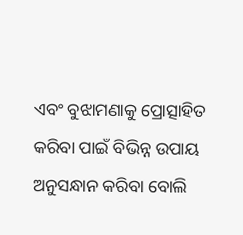ଏବଂ ବୁଝାମଣାକୁ ପ୍ରୋତ୍ସାହିତ କରିବା ପାଇଁ ବିଭିନ୍ନ ଉପାୟ ଅନୁସନ୍ଧାନ କରିବା ବୋଲି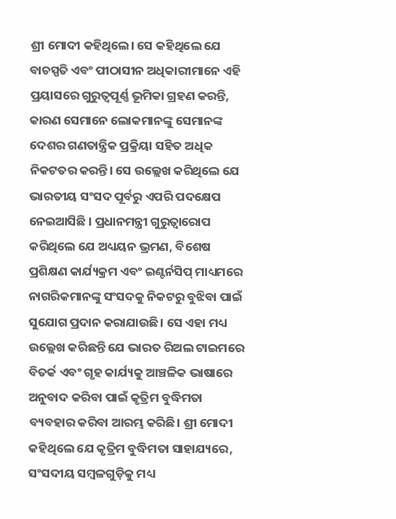ଶ୍ରୀ ମୋଦୀ କହିଥିଲେ। ସେ କହିଥିଲେ ଯେ ବାଚସ୍ପତି ଏବଂ ପୀଠାସୀନ ଅଧିକାରୀମାନେ ଏହି ପ୍ରୟାସରେ ଗୁରୁତ୍ୱପୂର୍ଣ୍ଣ ଭୂମିକା ଗ୍ରହଣ କରନ୍ତି, କାରଣ ସେମାନେ ଲୋକମାନଙ୍କୁ ସେମାନଙ୍କ ଦେଶର ଗଣତାନ୍ତ୍ରିକ ପ୍ରକ୍ରିୟା ସହିତ ଅଧିକ ନିକଟତର କରନ୍ତି। ସେ ଉଲ୍ଲେଖ କରିଥିଲେ ଯେ ଭାରତୀୟ ସଂସଦ ପୂର୍ବରୁ ଏପରି ପଦକ୍ଷେପ ନେଇଆସିଛି । ପ୍ରଧାନମନ୍ତ୍ରୀ ଗୁରୁତ୍ୱାରୋପ କରିଥିଲେ ଯେ ଅଧ୍ୟୟନ ଭ୍ରମଣ, ବିଶେଷ ପ୍ରଶିକ୍ଷଣ କାର୍ଯ୍ୟକ୍ରମ ଏବଂ ଇଣ୍ଟର୍ନସିପ୍ ମାଧ୍ୟମରେ ନାଗରିକମାନଙ୍କୁ ସଂସଦକୁ ନିକଟରୁ ବୁଝିବା ପାଇଁ ସୁଯୋଗ ପ୍ରଦାନ କରାଯାଉଛି। ସେ ଏହା ମଧ୍ୟ ଉଲ୍ଲେଖ କରିଛନ୍ତି ଯେ ଭାରତ ରିଅଲ ଟାଇମରେ ବିତର୍କ ଏବଂ ଗୃହ କାର୍ଯ୍ୟକୁ ଆଞ୍ଚଳିକ ଭାଷାରେ ଅନୁବାଦ କରିବା ପାଇଁ କୃତ୍ରିମ ବୁଦ୍ଧିମତା ବ୍ୟବହାର କରିବା ଆରମ୍ଭ କରିଛି। ଶ୍ରୀ ମୋଦୀ କହିଥିଲେ ଯେ କୃତ୍ରିମ ବୁଦ୍ଧିମତା ସାହାଯ୍ୟରେ, ସଂସଦୀୟ ସମ୍ବଳଗୁଡ଼ିକୁ ମଧ୍ୟ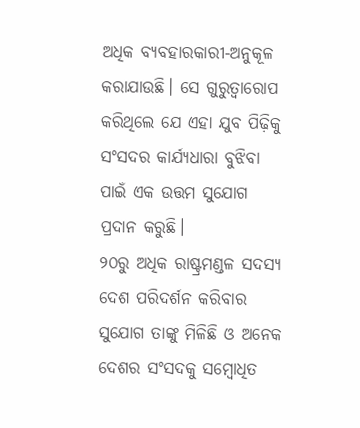ଅଧିକ ବ୍ୟବହାରକାରୀ-ଅନୁକୂଳ କରାଯାଉଛି। ସେ ଗୁରୁତ୍ୱାରୋପ କରିଥିଲେ ଯେ ଏହା ଯୁବ ପିଢ଼ିକୁ ସଂସଦର କାର୍ଯ୍ୟଧାରା ବୁଝିବା ପାଇଁ ଏକ ଉତ୍ତମ ସୁଯୋଗ ପ୍ରଦାନ କରୁଛି।
୨୦ରୁ ଅଧିକ ରାଷ୍ଟ୍ରମଣ୍ଡଳ ସଦସ୍ୟ ଦେଶ ପରିଦର୍ଶନ କରିବାର ସୁଯୋଗ ତାଙ୍କୁ ମିଳିଛି ଓ ଅନେକ ଦେଶର ସଂସଦକୁ ସମ୍ବୋଧିତ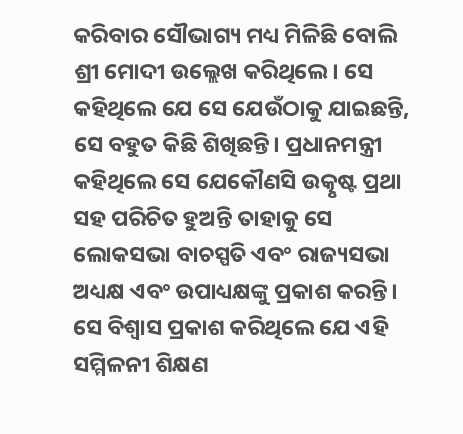କରିବାର ସୌଭାଗ୍ୟ ମଧ୍ୟ ମିଳିଛି ବୋଲି ଶ୍ରୀ ମୋଦୀ ଉଲ୍ଲେଖ କରିଥିଲେ। ସେ କହିଥିଲେ ଯେ ସେ ଯେଉଁଠାକୁ ଯାଇଛନ୍ତି, ସେ ବହୁତ କିଛି ଶିଖିଛନ୍ତି। ପ୍ରଧାନମନ୍ତ୍ରୀ କହିଥିଲେ ସେ ଯେକୌଣସି ଉତ୍କୃଷ୍ଟ ପ୍ରଥା ସହ ପରିଚିତ ହୁଅନ୍ତି ତାହାକୁ ସେ ଲୋକସଭା ବାଚସ୍ପତି ଏବଂ ରାଜ୍ୟସଭା ଅଧ୍ୟକ୍ଷ ଏବଂ ଉପାଧ୍ୟକ୍ଷଙ୍କୁ ପ୍ରକାଶ କରନ୍ତି। ସେ ବିଶ୍ୱାସ ପ୍ରକାଶ କରିଥିଲେ ଯେ ଏହି ସମ୍ମିଳନୀ ଶିକ୍ଷଣ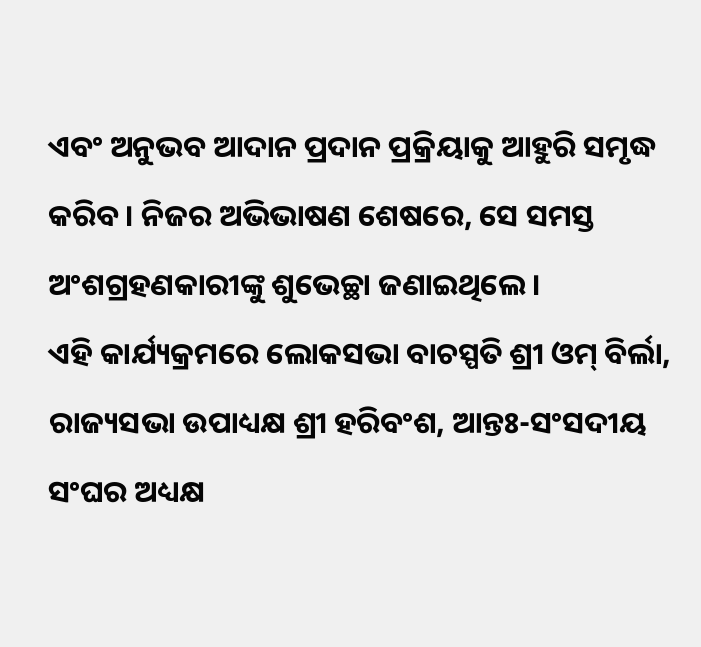ଏବଂ ଅନୁଭବ ଆଦାନ ପ୍ରଦାନ ପ୍ରକ୍ରିୟାକୁ ଆହୁରି ସମୃଦ୍ଧ କରିବ। ନିଜର ଅଭିଭାଷଣ ଶେଷରେ, ସେ ସମସ୍ତ ଅଂଶଗ୍ରହଣକାରୀଙ୍କୁ ଶୁଭେଚ୍ଛା ଜଣାଇଥିଲେ।
ଏହି କାର୍ଯ୍ୟକ୍ରମରେ ଲୋକସଭା ବାଚସ୍ପତି ଶ୍ରୀ ଓମ୍ ବିର୍ଲା, ରାଜ୍ୟସଭା ଉପାଧ୍ୟକ୍ଷ ଶ୍ରୀ ହରିବଂଶ, ଆନ୍ତଃ-ସଂସଦୀୟ ସଂଘର ଅଧ୍ୟକ୍ଷ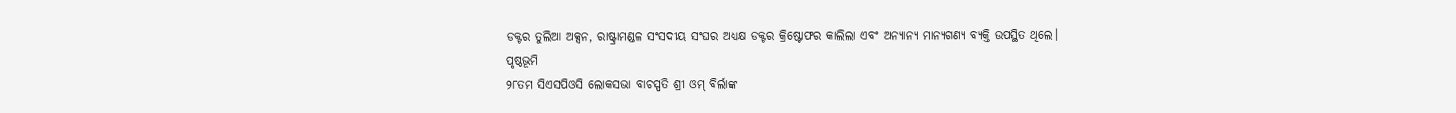ଡକ୍ଟର ତୁଲିଆ ଅକ୍ସନ, ରାଷ୍ଟ୍ରାମଣ୍ଡଳ ସଂସଦୀୟ ସଂଘର ଅଧ୍ୟକ୍ଷ ଡକ୍ଟର କ୍ରିଷ୍ଟୋଫର କାଲିଲା ଏବଂ ଅନ୍ୟାନ୍ୟ ମାନ୍ୟଗଣ୍ୟ ବ୍ୟକ୍ତି ଉପସ୍ଥିତ ଥିଲେ।
ପୃଷ୍ଠଭୂମି
୨୮ତମ ସିଏସପିଓସି ଲୋକସଭା ବାଚସ୍ପତି ଶ୍ରୀ ଓମ୍ ବିର୍ଲାଙ୍କ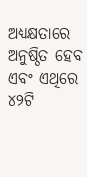ଅଧ୍ୟକ୍ଷତାରେ ଅନୁଷ୍ଠିତ ହେବ ଏବଂ ଏଥିରେ ୪୨ଟି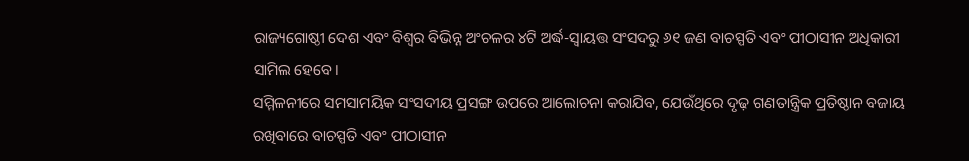ରାଜ୍ୟଗୋଷ୍ଠୀ ଦେଶ ଏବଂ ବିଶ୍ୱର ବିଭିନ୍ନ ଅଂଚଳର ୪ଟି ଅର୍ଦ୍ଧ-ସ୍ୱାୟତ୍ତ ସଂସଦରୁ ୬୧ ଜଣ ବାଚସ୍ପତି ଏବଂ ପୀଠାସୀନ ଅଧିକାରୀ ସାମିଲ ହେବେ।
ସମ୍ମିଳନୀରେ ସମସାମୟିକ ସଂସଦୀୟ ପ୍ରସଙ୍ଗ ଉପରେ ଆଲୋଚନା କରାଯିବ, ଯେଉଁଥିରେ ଦୃଢ଼ ଗଣତାନ୍ତ୍ରିକ ପ୍ରତିଷ୍ଠାନ ବଜାୟ ରଖିବାରେ ବାଚସ୍ପତି ଏବଂ ପୀଠାସୀନ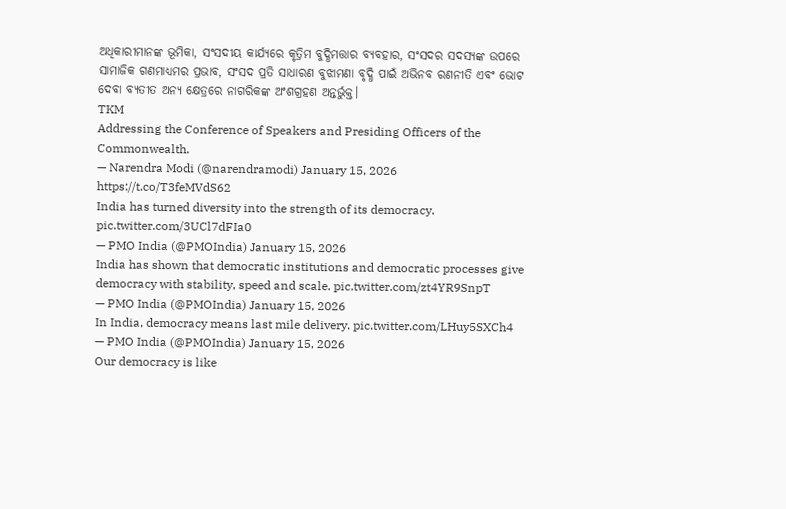ଅଧିକାରୀମାନଙ୍କ ଭୂମିକା, ସଂସଦୀୟ କାର୍ଯ୍ୟରେ କୃତ୍ରିମ ବୁଦ୍ଧିମତ୍ତାର ବ୍ୟବହାର, ସଂସଦର ସଦସ୍ୟଙ୍କ ଉପରେ ସାମାଜିକ ଗଣମାଧ୍ୟମର ପ୍ରଭାବ, ସଂସଦ ପ୍ରତି ସାଧାରଣ ବୁଝାମଣା ବୃଦ୍ଧି ପାଇଁ ଅଭିନବ ରଣନୀତି ଏବଂ ଭୋଟ ଦେବା ବ୍ୟତୀତ ଅନ୍ୟ କ୍ଷେତ୍ରରେ ନାଗରିକଙ୍କ ଅଂଶଗ୍ରହଣ ଅନ୍ତର୍ଭୁକ୍ତ।
TKM
Addressing the Conference of Speakers and Presiding Officers of the Commonwealth.
— Narendra Modi (@narendramodi) January 15, 2026
https://t.co/T3feMVdS62
India has turned diversity into the strength of its democracy. pic.twitter.com/3UCl7dFIa0
— PMO India (@PMOIndia) January 15, 2026
India has shown that democratic institutions and democratic processes give democracy with stability, speed and scale. pic.twitter.com/zt4YR9SnpT
— PMO India (@PMOIndia) January 15, 2026
In India, democracy means last mile delivery. pic.twitter.com/LHuy5SXCh4
— PMO India (@PMOIndia) January 15, 2026
Our democracy is like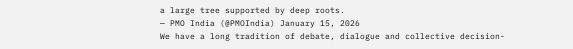a large tree supported by deep roots.
— PMO India (@PMOIndia) January 15, 2026
We have a long tradition of debate, dialogue and collective decision-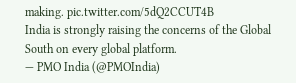making. pic.twitter.com/5dQ2CCUT4B
India is strongly raising the concerns of the Global South on every global platform.
— PMO India (@PMOIndia)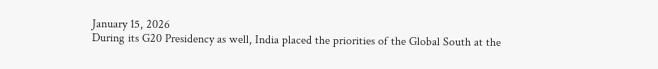January 15, 2026
During its G20 Presidency as well, India placed the priorities of the Global South at the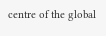centre of the global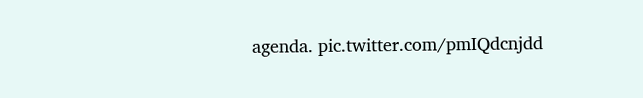agenda. pic.twitter.com/pmIQdcnjdd